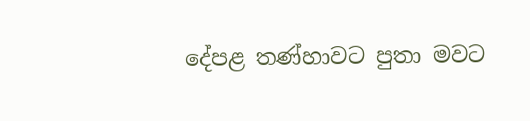දේපළ තණ්හාවට පුතා මවට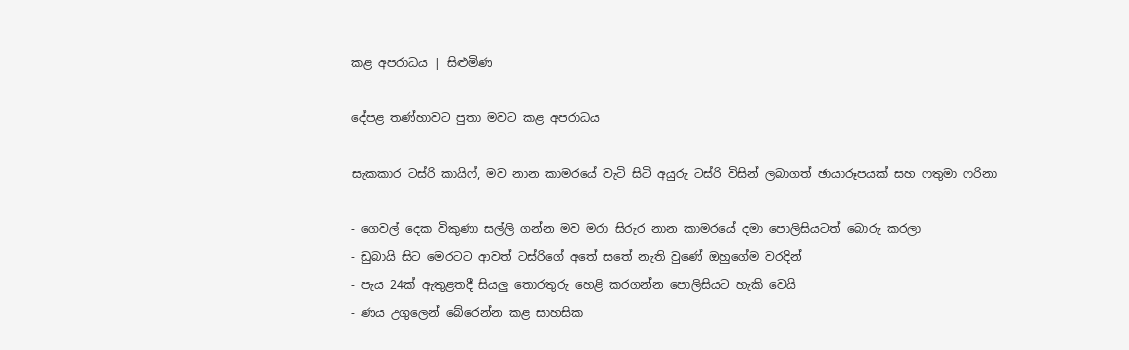කළ අපරාධය | සිළුමිණ

දේපළ තණ්හාවට පුතා මවට කළ අපරාධය

සැකකාර ටස්රි කායිෆ්, මව නාන කාමරයේ වැටි සිටි අයුරු ටස්රි විසින් ලබාගත් ඡායාරූපයක් සහ ෆතුමා ෆරිනා

- ගෙවල් දෙක විකුණා සල්ලි ගන්න මව මරා සිරුර නාන කාමරයේ දමා පොලිසියටත් බොරු කරලා
- ඩුබායි සිට මෙරටට ආවත් ටස්රිගේ අතේ සතේ නැති වුණේ ඔහුගේම වරදින්
- පැය 24ක් ඇතුළතදී සියලු තොරතුරු හෙළි කරගන්න පොලිසියට හැකි වෙයි
- ණය උගුලෙන් බේරෙන්න කළ සාහසික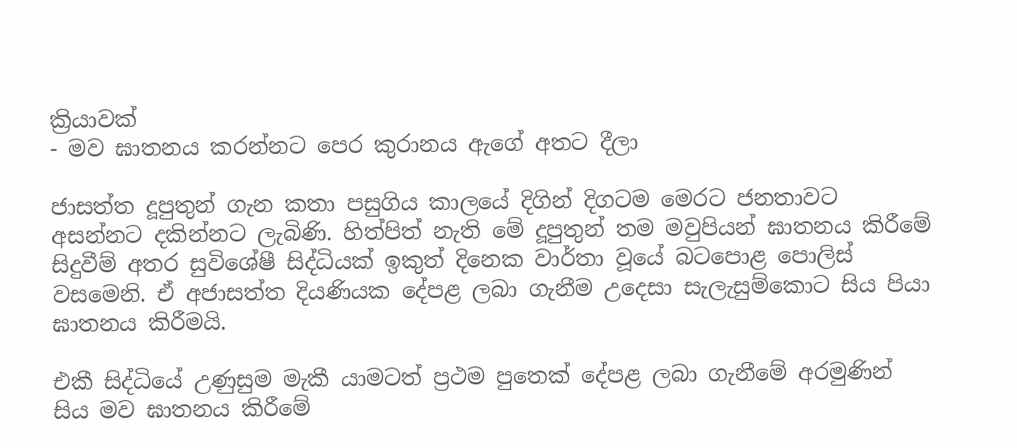ක්‍රියාවක්
- මව ඝාතනය කරන්නට පෙර කුරානය ඇගේ අතට දීලා

ජාසත්ත දූපුතුන් ගැන කතා පසුගිය කාලයේ දිගින් දිගටම මෙරට ජනතාවට අසන්නට දකින්නට ලැබිණි. හිත්පිත් නැති මේ දූපුතුන් තම මවුපියන් ඝාතනය කිරීමේ සිදුවීම් අතර සුවිශේෂී සිද්ධියක් ඉකුත් දිනෙක වාර්තා වූයේ බටපොළ පොලිස් වසමෙනි. ඒ අජාසත්ත දියණියක දේපළ ලබා ගැනීම උදෙසා සැලැසුම්කොට සිය පියා ඝාතනය කිරීමයි.

එකී සිද්ධියේ උණුසුම මැකී යාමටත් ප්‍රථම පුතෙක් දේපළ ලබා ගැනීමේ අරමුණින් සිය මව ඝාතනය කිරීමේ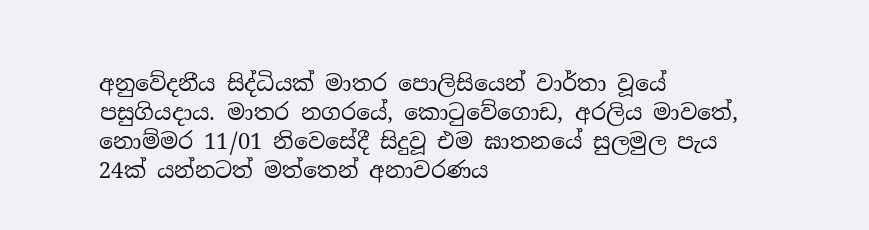අනුවේදනීය සිද්ධියක් මාතර පොලිසියෙන් වාර්තා වූයේ පසුගියදාය. මාතර නගරයේ, කොටුවේගොඩ, අරලිය මාවතේ, නොම්මර 11/01 නිවෙසේදී සිදුවූ එම ඝාතනයේ සුලමුල පැය 24ක් යන්නටත් මත්තෙන් අනාවරණය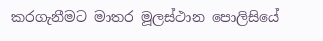කරගැනීමට මාතර මූලස්ථාන පොලිසියේ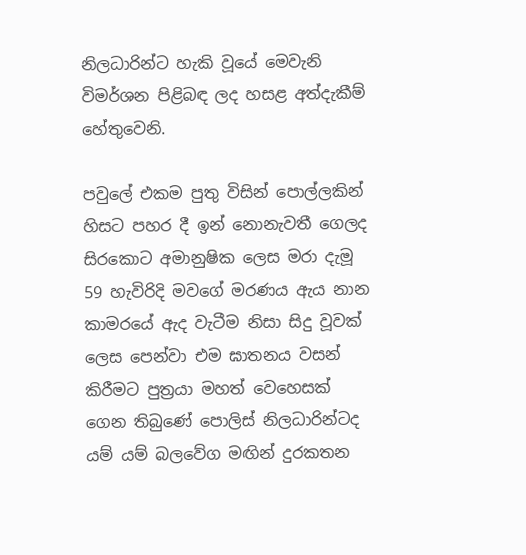නිලධාරින්ට හැකි වූයේ මෙවැනි විමර්ශන පිළිබඳ ලද හසළ අත්දැකීම් හේතුවෙනි.

පවුලේ එකම පුතු විසින් පොල්ලකින් හිසට පහර දී ඉන් නොනැවතී ගෙලද සිරකොට අමානුෂික ලෙස මරා දැමූ 59 හැවිරිදි මවගේ මරණය ඇය නාන කාමරයේ ඇද වැටීම නිසා සිදු වූවක් ලෙස පෙන්වා එම ඝාතනය වසන් කිරීමට පුත්‍රයා මහත් වෙහෙසක් ගෙන තිබුණේ පොලිස් නිලධාරින්ටද යම් යම් බලවේග මඟින් දුරකතන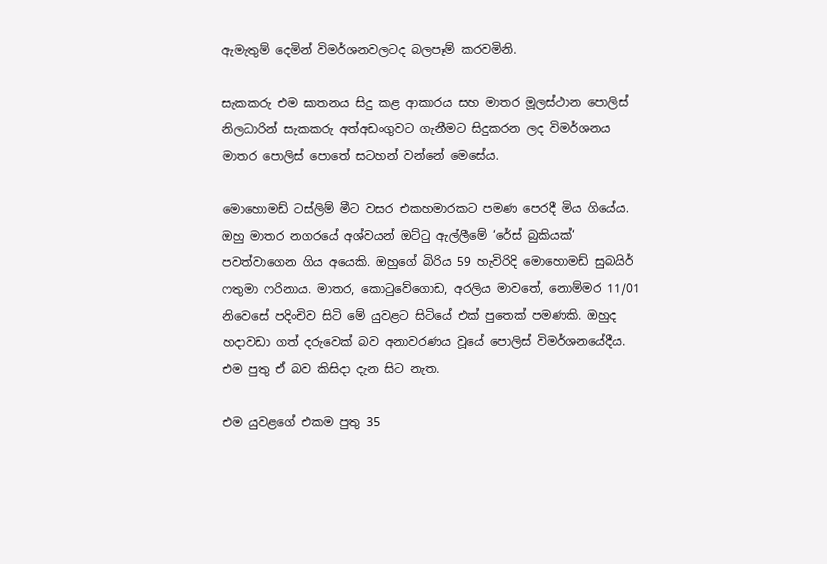ඇමැතුම් දෙමින් විමර්ශනවලටද බලපෑම් කරවමිනි.

සැකකරු එම ඝාතනය සිදු කළ ආකාරය සහ මාතර මූලස්ථාන පොලිස් නිලධාරින් සැකකරු අත්අඩංගුවට ගැනීමට සිදුකරන ලද විමර්ශනය මාතර පොලිස් පොතේ සටහන් වන්නේ මෙසේය.

මොහොමඩ් ටස්ලිම් මීට වසර එකහමාරකට පමණ පෙරදී මිය ගියේය. ඔහු මාතර නගරයේ අශ්වයන් ඔට්ටු ඇල්ලීමේ ‘රේස් බුකියක්‘ පවත්වාගෙන ගිය අයෙකි. ඔහුගේ බිරිය 59 හැවිරිදි මොහොමඩ් සුබයිර් ෆතුමා ෆරිනාය. මාතර, කොටුවේගොඩ, අරලිය මාවතේ, නොම්මර 11/01 නිවෙසේ පදිංචිව සිටි මේ යුවළට සිටියේ එක් පුතෙක් පමණකි. ඔහුද හදාවඩා ගත් දරුවෙක් බව අනාවරණය වූයේ පොලිස් විමර්ශනයේදීය. එම පුතු ඒ බව කිසිදා දැන සිට නැත.

එම යුවළගේ එකම පුතු 35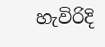හැවිරිදි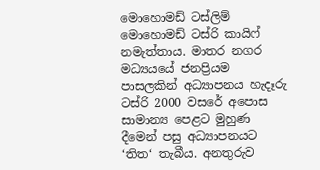මොහොමඩ් ටස්ලිම් මොහොමඩ් ටස්රි කායිෆ් නමැත්තාය. මාතර නගර මධ්‍යයයේ ජනප්‍රියම පාසලකින් අධ්‍යාපනය හැදෑරු ටස්රි 2000 වසරේ අපොස සාමාන්‍ය පෙළට මුහුණ දීමෙන් පසු අධ්‍යාපනයට ‘තිත‘ තැබීය. අනතුරුව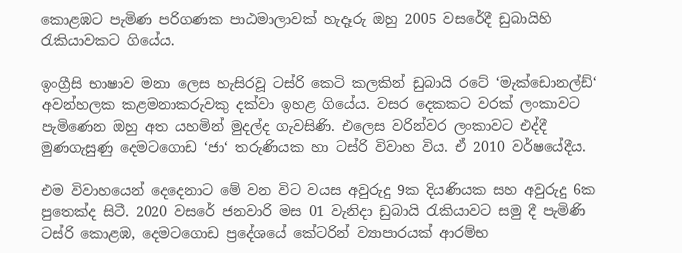කොළඹට පැමිණ පරිගණක පාඨමාලාවක් හැදෑරු ඔහු 2005 වසරේදී ඩුබායිහි රැකියාවකට ගියේය.

ඉංග්‍රීසි භාෂාව මනා ලෙස හැසිරවූ ටස්රි කෙටි කලකින් ඩුබායි රටේ ‘මැක්ඩොනල්ඩ්‘ අවන්හලක කළමනාකරුවකු දක්වා ඉහළ ගියේය. වසර දෙකකට වරක් ලංකාවට පැමිණෙන ඔහු අත යහමින් මුදල්ද ගැවසිණි. එලෙස වරින්වර ලංකාවට එද්දී මුණගැසුණු දෙමටගොඩ ‘ජා‘ තරුණියක හා ටස්රි විවාහ විය. ඒ 2010 වර්ෂයේදීය.

එම විවාහයෙන් දෙදෙනාට මේ වන විට වයස අවුරුදු 9ක දියණියක සහ අවුරුදු 6ක පුතෙක්ද සිටී. 2020 වසරේ ජනවාරි මස 01 වැනිදා ඩුබායි රැකියාවට සමු දී පැමිණි ටස්රි කොළඹ, දෙමටගොඩ ප්‍රදේශයේ කේටරින් ව්‍යාපාරයක් ආරම්භ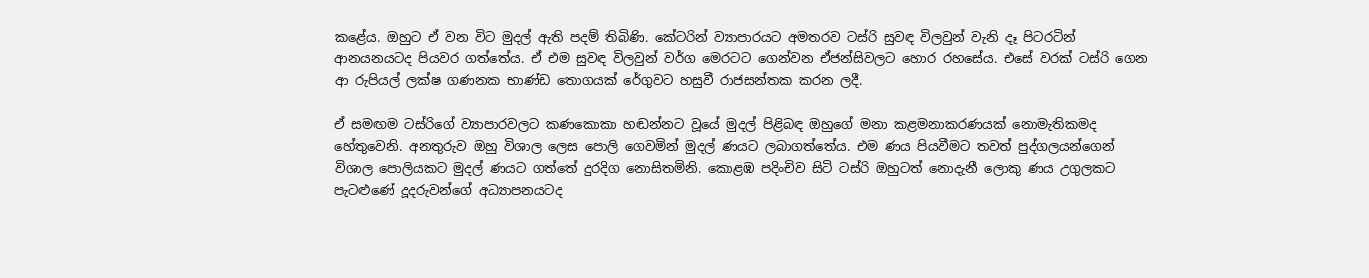කළේය. ඔහුට ඒ වන විට මුදල් ඇති පදම් තිබිණි. කේටරින් ව්‍යාපාරයට අමතරව ටස්රි සුවඳ විලවුන් වැනි දෑ පිටරටින් ආනයනයටද පියවර ගත්තේය. ඒ එම සුවඳ විලවුන් වර්ග මෙරටට ගෙන්වන ඒජන්සිවලට හොර රහසේය. එසේ වරක් ටස්රි ගෙන ආ රුපියල් ලක්ෂ ගණනක භාණ්ඩ තොගයක් රේගුවට හසුවී රාජසන්තක කරන ලදී.

ඒ සමඟම ටස්රිගේ ව්‍යාපාරවලට කණකොකා හඬන්නට වූයේ මුදල් පිළිබඳ ඔහුගේ මනා කළමනාකරණයක් නොමැතිකමද හේතුවෙනි. අනතුරුව ඔහු විශාල ලෙස පොලි ගෙවමින් මුදල් ණයට ලබාගත්තේය. එම ණය පියවීමට තවත් පුද්ගලයන්ගෙන් විශාල පොලියකට මුදල් ණයට ගත්තේ දුරදිග නොසිතමිනි. කොළඹ පදිංචිව සිටි ටස්රි ඔහුටත් නොදැනී ලොකු ණය උගුලකට පැටළුණේ දූදරුවන්ගේ අධ්‍යාපනයටද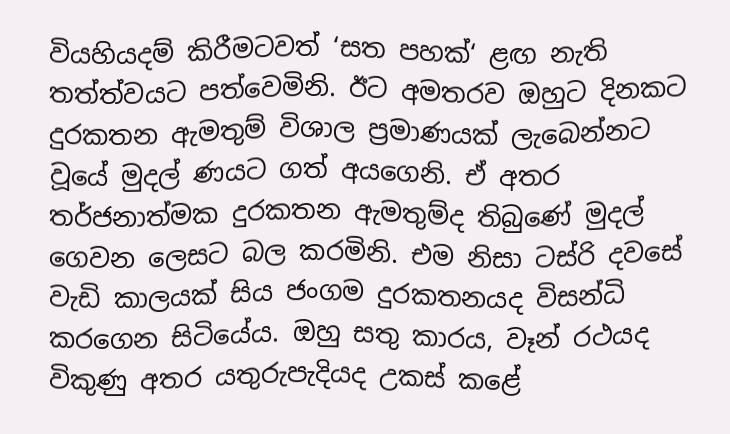වියහියදම් කිරීමටවත් ‘සත පහක්‘ ළඟ නැති තත්ත්වයට පත්වෙමිනි. ඊට අමතරව ඔහුට දිනකට දුරකතන ඇමතුම් විශාල ප්‍රමාණයක් ලැබෙන්නට වූයේ මුදල් ණයට ගත් අයගෙනි. ඒ අතර තර්ජනාත්මක දුරකතන ඇමතුම්ද තිබුණේ මුදල් ගෙවන ලෙසට බල කරමිනි. එම නිසා ටස්රි දවසේ වැඩි කාලයක් සිය ජංගම දුරකතනයද විසන්ධි කරගෙන සිටියේය. ඔහු සතු කාරය, වෑන් රථයද විකුණු අතර යතුරුපැදියද උකස් කළේ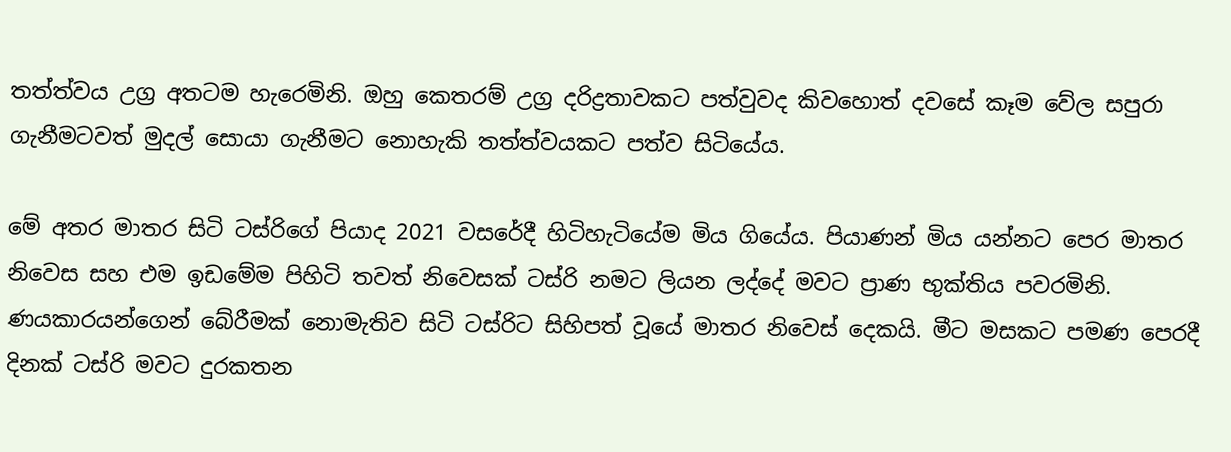තත්ත්වය උග්‍ර අතටම හැරෙමිනි. ඔහු කෙතරම් උග්‍ර දරිද්‍රතාවකට පත්වුවද කිවහොත් දවසේ කෑම වේල සපුරා ගැනීමටවත් මුදල් සොයා ගැනීමට නොහැකි තත්ත්වයකට පත්ව සිටියේය.

මේ අතර මාතර සිටි ටස්රිගේ පියාද 2021 වසරේදී හිටිහැටියේම මිය ගියේය. පියාණන් මිය යන්නට පෙර මාතර නිවෙස සහ එම ඉඩමේම පිහිටි තවත් නිවෙසක් ටස්රි නමට ලියන ලද්දේ මවට ප්‍රාණ භුක්තිය පවරමිනි. ණයකාරයන්ගෙන් බේරීමක් නොමැතිව සිටි ටස්රිට සිහිපත් වූයේ මාතර නිවෙස් දෙකයි. මීට මසකට පමණ පෙරදී දිනක් ටස්රි මවට දුරකතන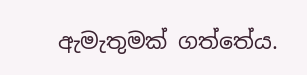ඇමැතුමක් ගත්තේය.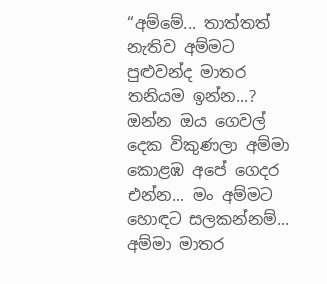“අම්මේ... තාත්තත් නැතිව අම්මට පුළුවන්ද මාතර තනියම ඉන්න...? ඔන්න ඔය ගෙවල් දෙක විකුණලා අම්මා කොළඹ අපේ ගෙදර එන්න... මං අම්මට හොඳට සලකන්නම්... අම්මා මාතර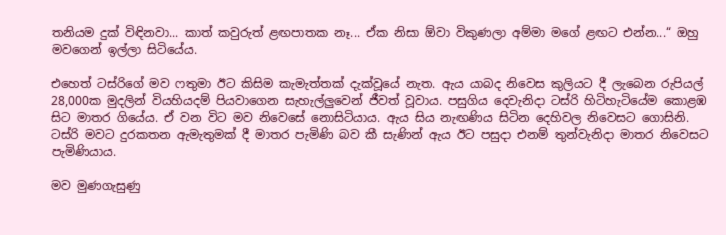තනියම දුක් විඳිනවා... කාත් කවුරුත් ළඟපාතක නෑ... ඒක නිසා ඕවා විකුණලා අම්මා මගේ ළඟට එන්න...“ ඔහු මවගෙන් ඉල්ලා සිටියේය.

එහෙත් ටස්රිගේ මව ෆතුමා ඊට කිසිම කැමැත්තක් දැක්වූයේ නැත. ඇය යාබද නිවෙස කුලියට දී ලැබෙන රුපියල් 28,000ක මුදලින් වියහියදම් පියවාගෙන සැහැල්ලුවෙන් ජීවත් වූවාය. පසුගිය දෙවැනිදා ටස්රි හිටිහැටියේම කොළඹ සිට මාතර ගියේය. ඒ වන විට මව නිවෙසේ නොසිටියාය. ඇය සිය නැඟණිය සිටින දෙහිවල නිවෙසට ගොසිනි. ටස්රි මවට දුරකතන ඇමැතුමක් දී මාතර පැමිණි බව කී සැණින් ඇය ඊට පසුදා එනම් තුන්වැනිදා මාතර නිවෙසට පැමිණියාය.

මව මුණගැසුණු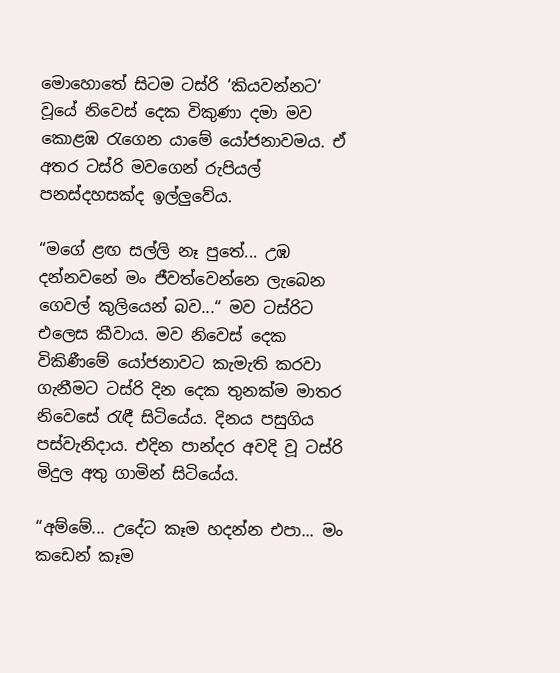මොහොතේ සිටම ටස්රි ‘කියවන්නට‘ වූයේ නිවෙස් දෙක විකුණා දමා මව කොළඹ රැගෙන යාමේ යෝජනාවමය. ඒ අතර ටස්රි මවගෙන් රුපියල් පනස්දහසක්ද ඉල්ලුවේය.

“මගේ ළඟ සල්ලි නෑ පුතේ... උඹ දන්නවනේ මං ජීවත්වෙන්නෙ ලැබෙන ගෙවල් කුලියෙන් බව...“ මව ටස්රිට එලෙස කීවාය. මව නිවෙස් දෙක විකිණීමේ යෝජනාවට කැමැති කරවා ගැනීමට ටස්රි දින දෙක තුනක්ම මාතර නිවෙසේ රැඳී සිටියේය. දිනය පසුගිය පස්වැනිදාය. එදින පාන්දර අවදි වූ ටස්රි මිදුල අතු ගාමින් සිටියේය.

“අම්මේ... උදේට කෑම හදන්න එපා... මං කඩෙන් කෑම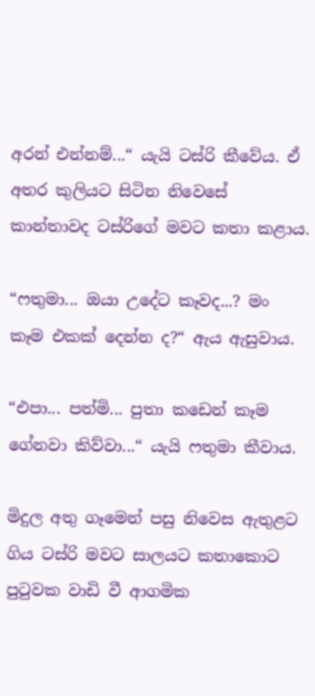අරන් එන්නම්...“ යැයි ටස්රි කීවේය. ඒ අතර කුලියට සිටින නිවෙසේ කාන්තාවද ටස්රිගේ මවට කතා කළාය.

“ෆතුමා... ඔයා උදේට කෑවද...? මං කෑම එකක් දෙන්න ද?“ ඇය ඇසුවාය.

“එපා... පත්මි... පුතා කඩෙන් කෑම ගේනවා කිව්වා...“ යැයි ෆතුමා කීවාය.

මිදුල අතු ගෑමෙන් පසු නිවෙස ඇතුළට ගිය ටස්රි මවට සාලයට කතාකොට පුටුවක වාඩි වී ආගමික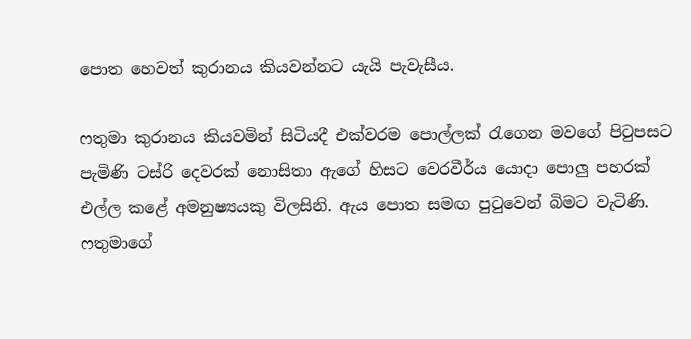පොත හෙවත් කුරානය කියවන්නට යැයි පැවැසීය.

ෆතුමා කුරානය කියවමින් සිටියදී එක්වරම පොල්ලක් රැගෙන මවගේ පිටුපසට පැමිණි ටස්රි දෙවරක් නොසිතා ඇගේ හිසට වෙරවීර්ය යොදා පොලු පහරක් එල්ල කළේ අමනුෂ්‍යයකු විලසිනි. ඇය පොත සමඟ පුටුවෙන් බිමට වැටිණි. ෆතුමාගේ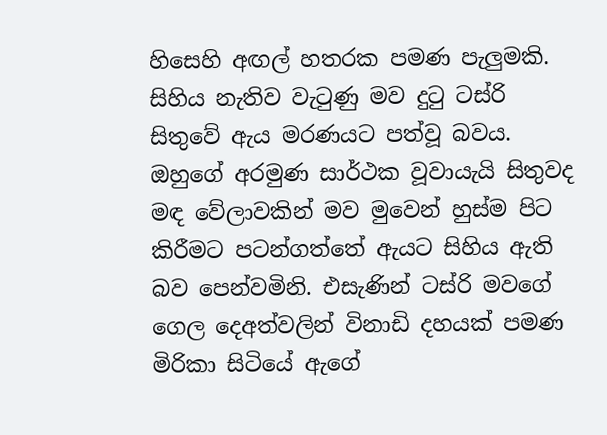හිසෙහි අඟල් හතරක පමණ පැලුමකි. සිහිය නැතිව වැටුණු මව දුටු ටස්රි සිතුවේ ඇය මරණයට පත්වූ බවය. ඔහුගේ අරමුණ සාර්ථක වූවායැයි සිතුවද මඳ වේලාවකින් මව මුවෙන් හුස්ම පිට කිරීමට පටන්ගත්තේ ඇයට සිහිය ඇති බව පෙන්වමිනි. එසැණින් ටස්රි මවගේ ගෙල දෙඅත්වලින් විනාඩි දහයක් පමණ මිරිකා සිටියේ ඇගේ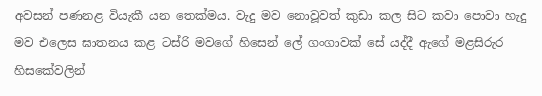අවසන් පණනළ වියැකී යන තෙක්මය. වැදු මව නොවූවත් කුඩා කල සිට කවා පොවා හැදු මව එලෙස ඝාතනය කළ ටස්රි මවගේ හිසෙන් ලේ ගංගාවක් සේ යද්දී ඇගේ මළසිරුර හිසකේවලින්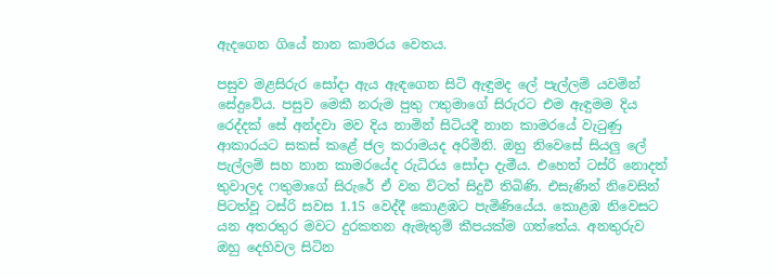ඇදගෙන ගියේ නාන කාමරය වෙතය.

පසුව මළසිරුර සෝදා ඇය ඇඳගෙන සිටි ඇඳුමද ලේ පැල්ලම් යවමින් සේදුවේය. පසුව මෙකී නරුම පුතු ෆතුමාගේ සිරුරට එම ඇඳුමම දිය රෙද්දක් සේ අන්දවා මව දිය නාමින් සිටියදී නාන කාමරයේ වැටුණු ආකාරයට සකස් කළේ ජල කරාමයද අරිමිනි. ඔහු නිවෙසේ සියලු ලේ පැල්ලම් සහ නාන කාමරයේද රුධිරය සෝදා දැමීය. එහෙත් ටස්රි නොදත් තුවාලද ෆතුමාගේ සිරුරේ ඒ වන විටත් සිදුවී තිබිණි. එසැණින් නිවෙසින් පිටත්වූ ටස්රි සවස 1.15 වෙද්දී කොළඹට පැමිණියේය. කොළඹ නිවෙසට යන අතරතුර මවට දුරකතන ඇමැතුම් කීපයක්ම ගත්තේය. අනතුරුව ඔහු දෙහිවල සිටින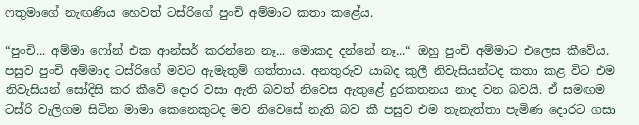ෆතුමාගේ නැඟණිය හෙවත් ටස්රිගේ පුංචි අම්මාට කතා කළේය.

“පුංචි... අම්මා ෆෝන් එක ආන්සර් කරන්නෙ නෑ... මොකද දන්නේ නෑ...“ ඔහු පුංචි අම්මාට එලෙස කීවේය. පසුව පුංචි අම්මාද ටස්රිගේ මවට ඇමැතුම් ගත්තාය. අනතුරුව යාබද කුලී නිවැසියන්ටද කතා කළ විට එම නිවැසියන් සෝදිසි කර කීවේ දොර වසා ඇති බවත් නිවෙස ඇතුළේ දුරකතනය නාද වන බවයි. ඒ සමඟම ටස්රි වැලිගම සිටින මාමා කෙනෙකුටද මව නිවෙසේ නැති බව කී පසුව එම තැනැත්තා පැමිණ දොරට ගසා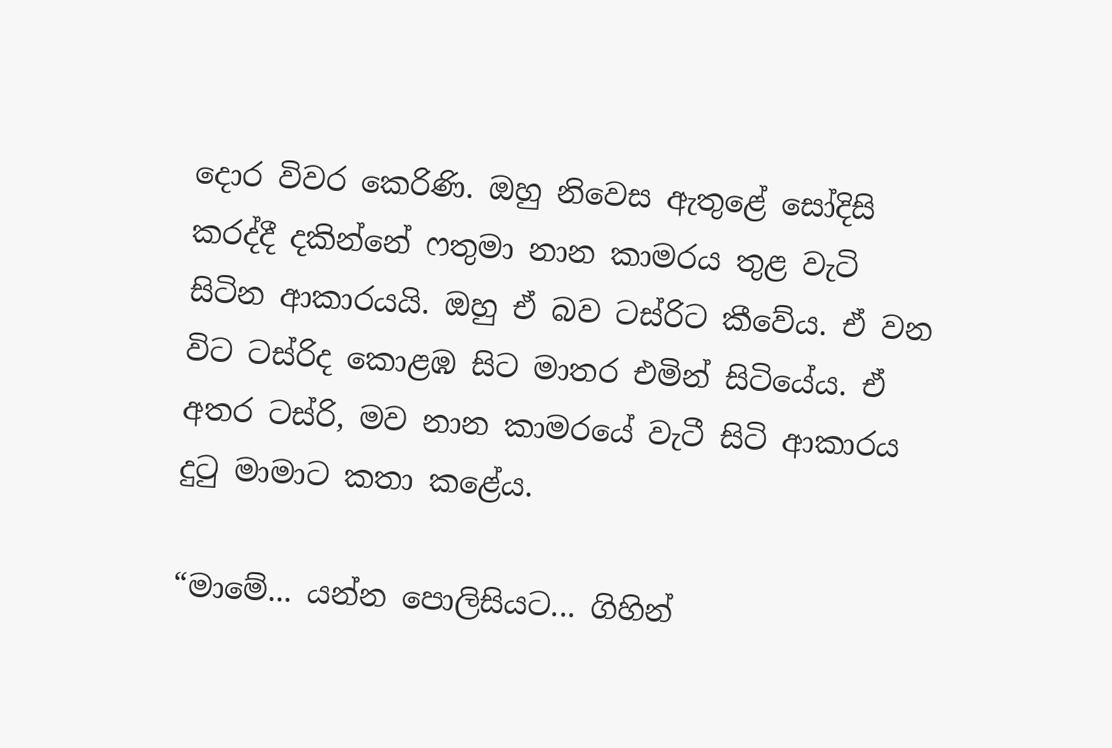දොර විවර කෙරිණි. ඔහු නිවෙස ඇතුළේ සෝදිසි කරද්දී දකින්නේ ෆතුමා නාන කාමරය තුළ වැටි සිටින ආකාරයයි. ඔහු ඒ බව ටස්රිට කීවේය. ඒ වන විට ටස්රිද කොළඹ සිට මාතර එමින් සිටියේය. ඒ අතර ටස්රි, මව නාන කාමරයේ වැටී සිටි ආකාරය දුටු මාමාට කතා කළේය.

“මාමේ... යන්න පොලිසියට... ගිහින්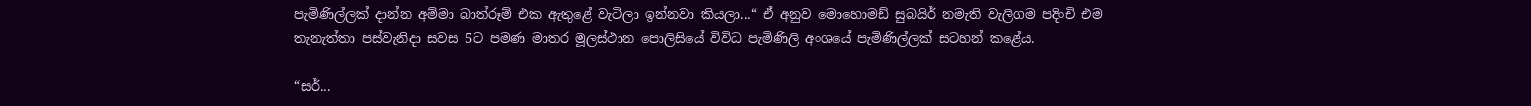පැමිණිල්ලක් දාන්න අම්මා බාත්රූම් එක ඇතුළේ වැටිලා ඉන්නවා කියලා...“ ඒ අනුව මොහොමඩ් සුබයිර් නමැති වැලිගම පදිංචි එම තැනැත්තා පස්වැනිදා සවස 5ට පමණ මාතර මූලස්ථාන පොලිසියේ විවිධ පැමිණිලි අංශයේ පැමිණිල්ලක් සටහන් කළේය.

“සර්...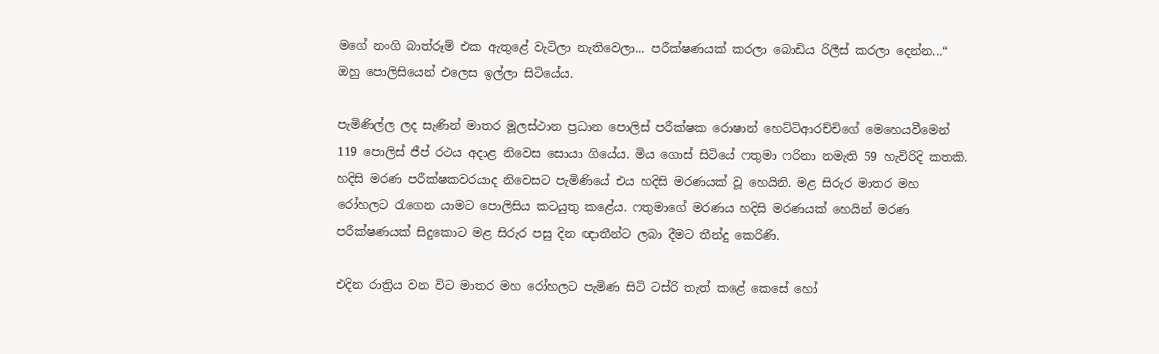මගේ නංගි බාත්රූම් එක ඇතුළේ වැටිලා නැතිවෙලා... පරීක්ෂණයක් කරලා බොඩිය රිලීස් කරලා දෙන්න...“ ඔහු පොලිසියෙන් එලෙස ඉල්ලා සිටියේය.

පැමිණිල්ල ලද සැණින් මාතර මූලස්ථාන ප්‍රධාන පොලිස් පරීක්ෂක රොෂාන් හෙට්ටිආරච්චිගේ මෙහෙයවීමෙන් 119 පොලිස් ජීප් රථය අදාළ නිවෙස සොයා ගියේය. මිය ගොස් සිටියේ ෆතුමා ෆරිනා නමැති 59 හැවිරිදි කතකි. හදිසි මරණ පරීක්ෂකවරයාද නිවෙසට පැමිණියේ එය හදිසි මරණයක් වූ හෙයිනි. මළ සිරුර මාතර මහ රෝහලට රැගෙන යාමට පොලිසිය කටයුතු කළේය. ෆතුමාගේ මරණය හදිසි මරණයක් හෙයින් මරණ පරීක්ෂණයක් සිදුකොට මළ සිරුර පසු දින ඥාතීන්ට ලබා දීමට තීන්දු කෙරිණි.

එදින රාත්‍රිය වන විට මාතර මහ රෝහලට පැමිණ සිටි ටස්රි තැත් කළේ කෙසේ හෝ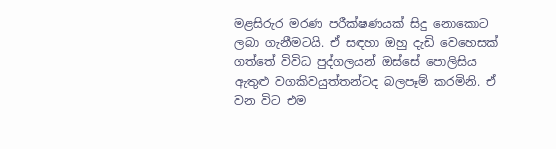මළසිරුර මරණ පරීක්ෂණයක් සිදු නොකොට ලබා ගැනීමටයි. ඒ සඳහා ඔහු දැඩි වෙහෙසක් ගත්තේ විවිධ පුද්ගලයන් ඔස්සේ පොලිසිය ඇතුළු වගකිවයුත්තන්ටද බලපෑම් කරමිනි. ඒ වන විට එම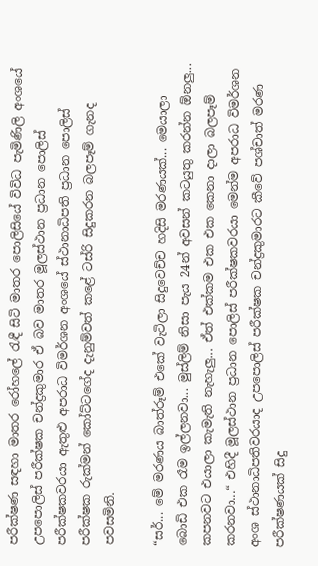පරීක්ෂණ සඳහා මාතර රෝහලේ රැඳී සිටි මාතර පොලිසියේ විවිධ පැමිණිලි අංශයේ උපපොලිස් පරීක්ෂක චන්ද්‍රකුමාර ඒ බව මාතර මූලස්ථාන ප්‍රධාන පොලිස් පරීක්ෂකවරයා ඇතුළු අපරාධ විමර්ශන අංශයේ ස්ථානාධිපති ප්‍රධාන පොලිස් පරීක්ෂක රුක්මන් කෝට්ටගේද දැනුම්වත් කළේ ටස්රි සිදුකරන බලපෑම් ගැනද පවසමිනි.

“සර්... මේ මරණය බාත්රූම් එකේ වැටිලා සිදුවෙච්ච හදිසි මරණයක්... මෙයාලා බොඩි එක රෑම ඉල්ලනවා... මුස්ලිම් නිසා පැය 24න් අවසන් කටයුතු කරන්න ඕනලු... කපනවට එයාලා කැමැති නැහැලු... ඒත් එක්කම එක එක කෙනා දාලා බලපෑම් කරනවා...“ එහිදී මූලස්ථාන ප්‍රධාන පොලිස් පරීක්ෂකවරයා මෙන්ම අපරාධ විමර්ශන අංශ ස්ථානාධිපතිවරයාද උපපොලිස් පරීක්ෂක චන්ද්‍රකුමාරට කීවේ පශ්චාත් මරණ පරීක්ෂණයක් සිදු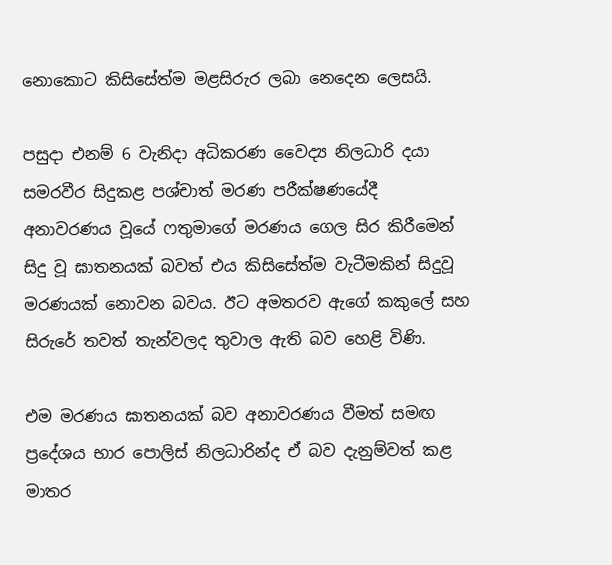නොකොට කිසිසේත්ම මළසිරුර ලබා නෙදෙන ලෙසයි.

පසුදා එනම් 6 වැනිදා අධිකරණ වෛද්‍ය නිලධාරි දයා සමරවීර සිදුකළ පශ්චාත් මරණ පරීක්ෂණයේදී අනාවරණය වූයේ ෆතුමාගේ මරණය ගෙල සිර කිරීමෙන් සිදු වූ ඝාතනයක් බවත් එය කිසිසේත්ම වැටීමකින් සිදුවූ මරණයක් නොවන බවය. ඊට අමතරව ඇගේ කකුලේ සහ සිරුරේ තවත් තැන්වලද තුවාල ඇති බව හෙළි විණි.

එම මරණය ඝාතනයක් බව අනාවරණය වීමත් සමඟ ප්‍රදේශය භාර පොලිස් නිලධාරින්ද ඒ බව දැනුම්වත් කළ මාතර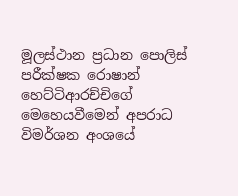මූලස්ථාන ප්‍රධාන පොලිස් පරීක්ෂක රොෂාන් හෙට්ටිආරච්චිගේ මෙහෙයවීමෙන් අපරාධ විමර්ශන අංශයේ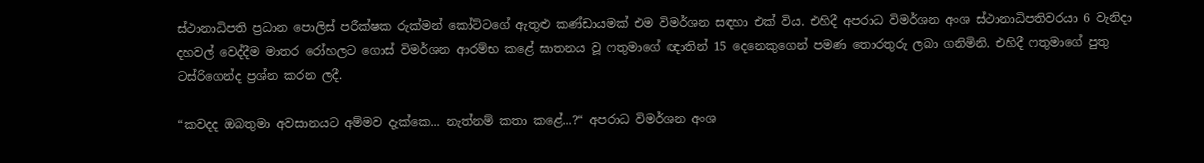ස්ථානාධිපති ප්‍රධාන පොලිස් පරීක්ෂක රුක්මන් කෝට්ටගේ ඇතුළු කණ්ඩායමක් එම විමර්ශන සඳහා එක් විය. එහිදී අපරාධ විමර්ශන අංශ ස්ථානාධිපතිවරයා 6 වැනිදා දහවල් වෙද්දීම මාතර රෝහලට ගොස් විමර්ශන ආරම්භ කළේ ඝාතනය වූ ෆතුමාගේ ඥාතින් 15 දෙනෙකුගෙන් පමණ තොරතුරු ලබා ගනිමිනි. එහිදී ෆතුමාගේ පුතු ටස්රිගෙන්ද ප්‍රශ්න කරන ලදී.

“කවදද ඔබතුමා අවසානයට අම්මව දැක්කෙ... නැත්නම් කතා කළේ...?“ අපරාධ විමර්ශන අංශ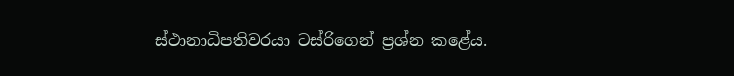ස්ථානාධිපතිවරයා ටස්රිගෙන් ප්‍රශ්න කළේය.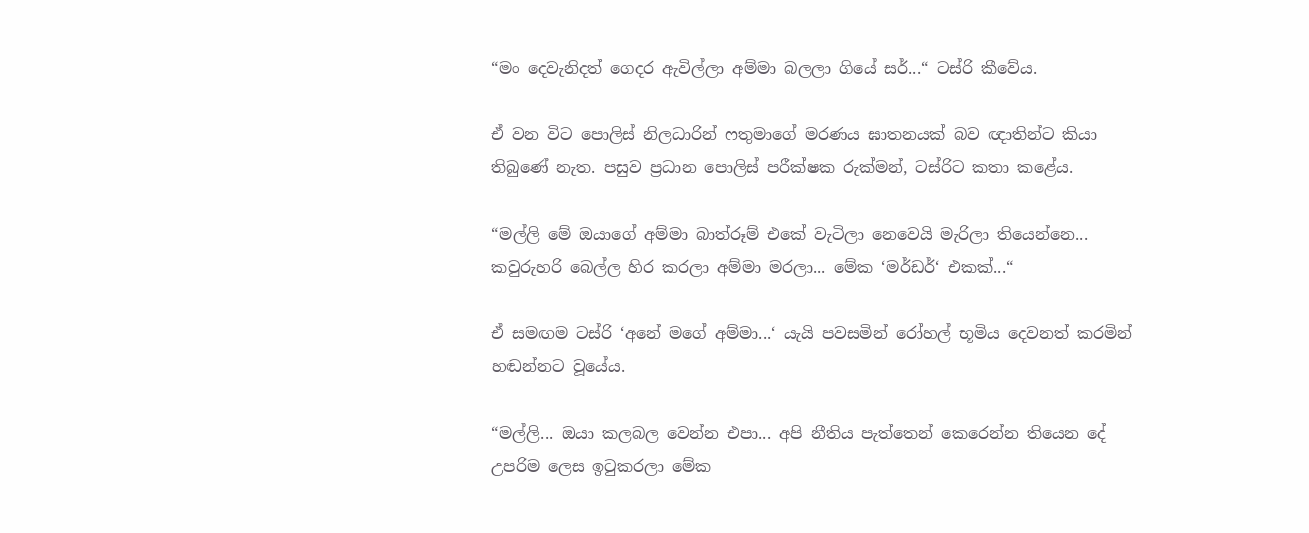“මං දෙවැනිදත් ගෙදර ඇවිල්ලා අම්මා බලලා ගියේ සර්...“ ටස්රි කීවේය.

ඒ වන විට පොලිස් නිලධාරින් ෆතුමාගේ මරණය ඝාතනයක් බව ඥාතින්ට කියා තිබුණේ නැත. පසුව ප්‍රධාන පොලිස් පරීක්ෂක රුක්මන්, ටස්රිට කතා කළේය.

“මල්ලි මේ ඔයාගේ අම්මා බාත්රූම් එකේ වැටිලා නෙවෙයි මැරිලා තියෙන්නෙ... කවුරුහරි බෙල්ල හිර කරලා අම්මා මරලා... මේක ‘මර්ඩර්‘ එකක්...“

ඒ සමඟම ටස්රි ‘අනේ මගේ අම්මා...‘ යැයි පවසමින් රෝහල් භූමිය දෙවනත් කරමින් හඬන්නට වූයේය.

“මල්ලි... ඔයා කලබල වෙන්න එපා... අපි නීතිය පැත්තෙන් කෙරෙන්න තියෙන දේ උපරිම ලෙස ඉටුකරලා මේක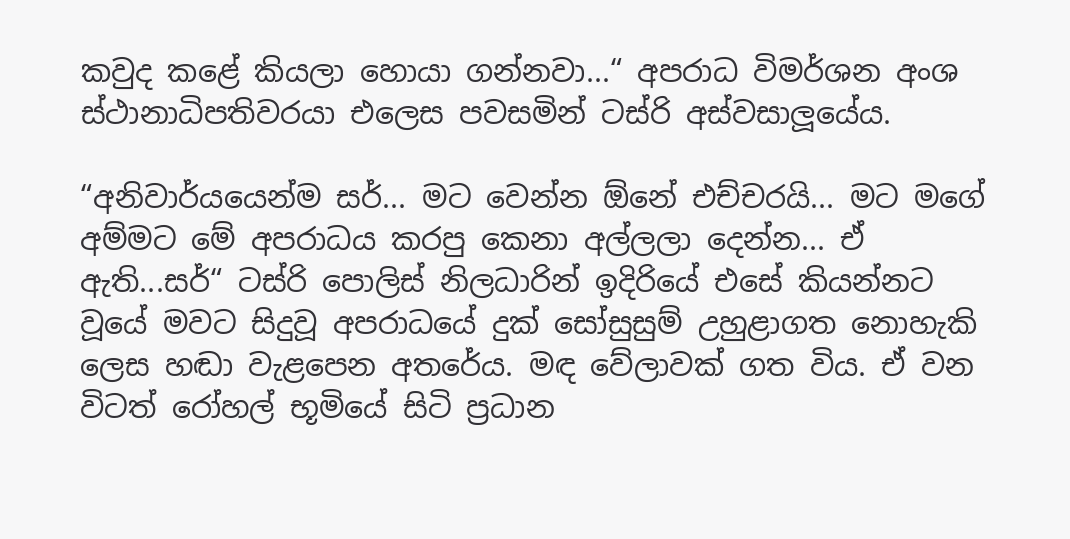කවුද කළේ කියලා හොයා ගන්නවා...“ අපරාධ විමර්ශන අංශ ස්ථානාධිපතිවරයා එලෙස පවසමින් ටස්රි අස්වසාලූයේය.

“අනිවාර්යයෙන්ම සර්... මට වෙන්න ඕනේ එච්චරයි... මට මගේ අම්මට මේ අපරාධය කරපු කෙනා අල්ලලා දෙන්න... ඒ ඇති...සර්“ ටස්රි පොලිස් නිලධාරින් ඉදිරියේ එසේ කියන්නට වූයේ මවට සිදුවූ අපරාධයේ දුක් සෝසුසුම් උහුළාගත නොහැකි ලෙස හඬා වැළපෙන අතරේය. මඳ වේලාවක් ගත විය. ඒ වන විටත් රෝහල් භූමියේ සිටි ප්‍රධාන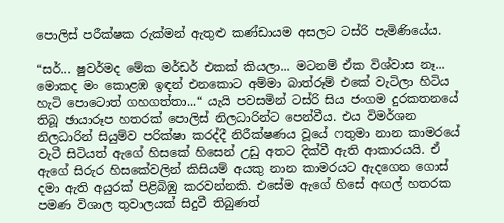පොලිස් පරීක්ෂක රුක්මන් ඇතුළු කණ්ඩායම අසලට ටස්රි පැමිණියේය.

“සර්... ෂුවර්මද මේක මර්ඩර් එකක් කියලා... මටනම් ඒක විශ්වාස නෑ... මොකද මං කොළඹ ඉඳන් එනකොට අම්මා බාත්රූම් එකේ වැටිලා හිටිය හැටි පොටොත් ගහගත්තා...“ යැයි පවසමින් ටස්රි සිය ජංගම දුරකතනයේ තිබූ ඡායාරූප හතරක් පොලිස් නිලධාරින්ට පෙන්වීය. එය විමර්ශන නිලධාරින් සියුම්ව පරික්ෂා කරද්දී නිරීක්ෂණය වූයේ ෆතුමා නාන කාමරයේ වැටී සිටියත් ඇගේ හිසකේ හිසෙන් උඩු අතට දික්වී ඇති ආකාරයයි. ඒ ඇගේ සිරුර හිසකේවලින් කිසියම් අයකු නාන කාමරයට ඇදගෙන ගොස් දමා ඇති අයුරක් පිළිබිඹු කරවන්නකි. එසේම ඇගේ හිසේ අඟල් හතරක පමණ විශාල තුවාලයක් සිදුවී තිබුණත්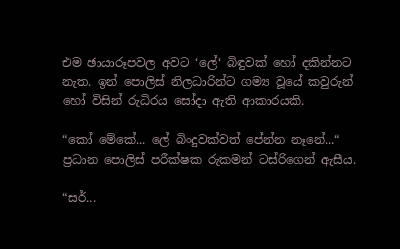එම ඡායාරූපවල අවට ‘ලේ‘ බිඳුවක් හෝ දකින්නට නැත. ඉන් පොලිස් නිලධාරින්ට ගම්‍ය වූයේ කවුරුන් හෝ විසින් රුධිරය සෝදා ඇති ආකාරයකි.

“කෝ මේකේ... ලේ බිංදුවක්වත් පේන්න නෑනේ...“ ප්‍රධාන පොලිස් පරීක්ෂක රුකමන් ටස්රිගෙන් ඇසීය.

“සර්...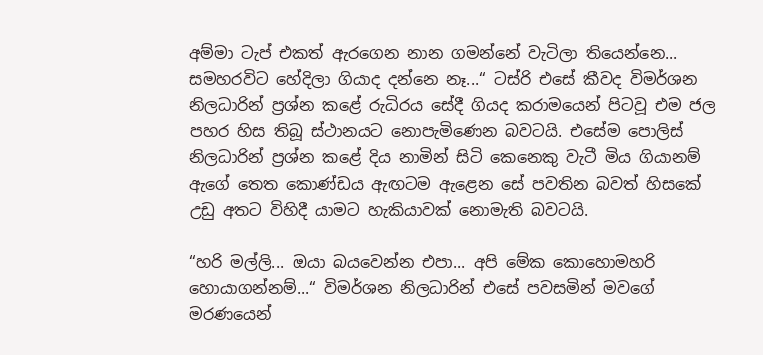අම්මා ටැප් එකත් ඇරගෙන නාන ගමන්නේ වැටිලා තියෙන්නෙ... සමහරවිට හේදිලා ගියාද දන්නෙ නෑ...“ ටස්රි එසේ කීවද විමර්ශන නිලධාරින් ප්‍රශ්න කළේ රුධිරය සේදී ගියද කරාමයෙන් පිටවූ එම ජල පහර හිස තිබූ ස්ථානයට නොපැමිණෙන බවටයි. එසේම පොලිස් නිලධාරින් ප්‍රශ්න කළේ දිය නාමින් සිටි කෙනෙකු වැටී මිය ගියානම් ඇගේ තෙත කොණ්ඩය ඇඟටම ඇළෙන සේ පවතින බවත් හිසකේ උඩු අතට විහිදී යාමට හැකියාවක් නොමැති බවටයි.

“හරි මල්ලි... ඔයා බයවෙන්න එපා... අපි මේක කොහොමහරි හොයාගන්නම්...“ විමර්ශන නිලධාරින් එසේ පවසමින් මවගේ මරණයෙන්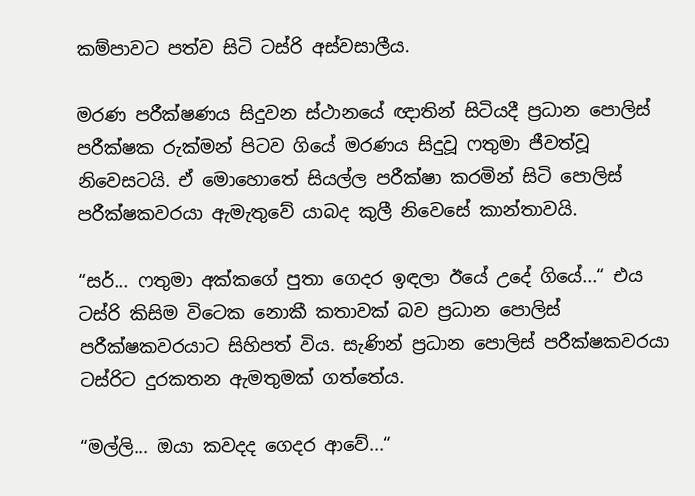කම්පාවට පත්ව සිටි ටස්රි අස්වසාලීය.

මරණ පරීක්ෂණය සිදුවන ස්ථානයේ ඥාතින් සිටියදී ප්‍රධාන පොලිස් පරීක්ෂක රුක්මන් පිටව ගියේ මරණය සිදුවූ ෆතුමා ජීවත්වූ නිවෙසටයි. ඒ මොහොතේ සියල්ල පරීක්ෂා කරමින් සිටි පොලිස් පරීක්ෂකවරයා ඇමැතුවේ යාබද කුලී නිවෙසේ කාන්තාවයි.

“සර්... ෆතුමා අක්කගේ පුතා ගෙදර ඉඳලා ඊයේ උදේ ගියේ...“ එය ටස්රි කිසිම විටෙක නොකී කතාවක් බව ප්‍රධාන පොලිස් පරීක්ෂකවරයාට සිහිපත් විය. සැණින් ප්‍රධාන පොලිස් පරීක්ෂකවරයා ටස්රිට දුරකතන ඇමතුමක් ගත්තේය.

“මල්ලි... ඔයා කවදද ගෙදර ආවේ...“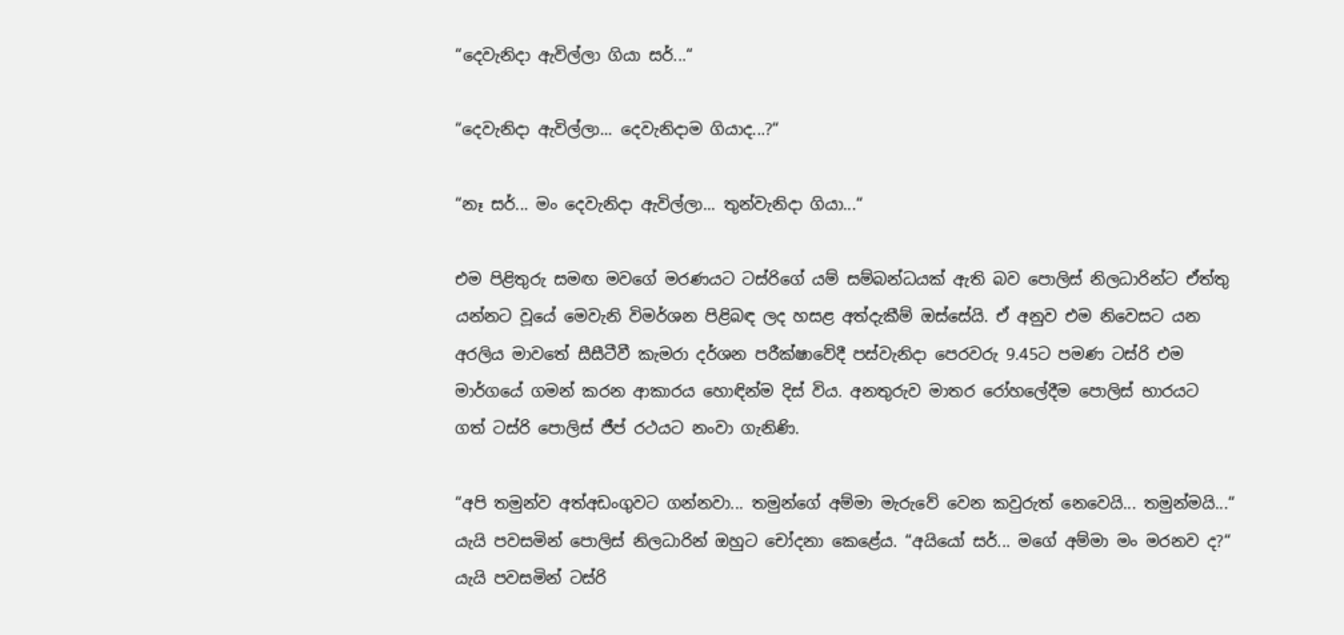“දෙවැනිදා ඇවිල්ලා ගියා සර්...“

“දෙවැනිදා ඇවිල්ලා... දෙවැනිදාම ගියාද...?“

“නෑ සර්... මං දෙවැනිදා ඇවිල්ලා... තුන්වැනිදා ගියා...“

එම පිළිතුරු සමඟ මවගේ මරණයට ටස්රිගේ යම් සම්බන්ධයක් ඇති බව පොලිස් නිලධාරින්ට ඒත්තු යන්නට වූයේ මෙවැනි විමර්ශන පිළිබඳ ලද හසළ අත්දැකීම් ඔස්සේයි. ඒ අනුව එම නිවෙසට යන අරලිය මාවතේ සීසීටීවී කැමරා දර්ශන පරීක්ෂාවේදී පස්වැනිදා පෙරවරු 9.45ට පමණ ටස්රි එම මාර්ගයේ ගමන් කරන ආකාරය හොඳින්ම දිස් විය. අනතුරුව මාතර රෝහලේදීම පොලිස් භාරයට ගත් ටස්රි පොලිස් ජීප් රථයට නංවා ගැනිණි.

“අපි තමුන්ව අත්අඩංගුවට ගන්නවා... තමුන්ගේ අම්මා මැරුවේ වෙන කවුරුත් නෙවෙයි... තමුන්මයි...“ යැයි පවසමින් පොලිස් නිලධාරින් ඔහුට චෝදනා කෙළේය. “අයියෝ සර්... මගේ අම්මා මං මරනව ද?“ යැයි පවසමින් ටස්රි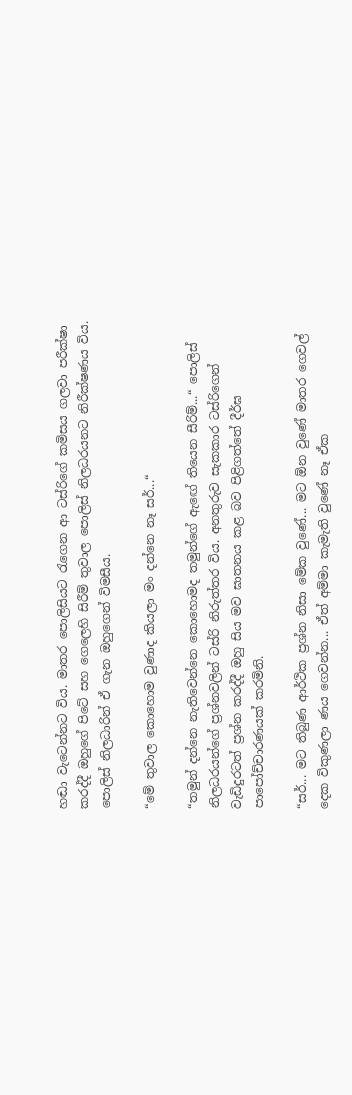හඬා වැටෙන්නට විය. මාතර පොලිසියට රැගෙන ආ ටස්රිගේ කමිසය ගලවා පරීක්ෂා කරද්දී ඔහුගේ පිටේ සහ ගෙලෙහි සිරීම් තුවාල පොලිස් නිලධරයනට නිරීක්ෂණය විය. පොලිස් නිලධාරින් ඒ ගැන ඔහුගෙන් විමසීය.

“මේ තුවාල කොහොම වුණාද කියලා මං දන්නෙ නෑ සර්...“

“තමුන් දන්නෙ නැතිවෙන්නෙ කොහොමද තමුන්ගේ ඇඟේ තියෙන සීරිම්...“ පොලිස් නිලධරයන්ගේ ප්‍රශ්නවලින් ටස්රි නිරුත්තර විය. අනතුරුව සැකකාර ටස්රිගෙන් වැඩිදුරටත් ප්‍රශ්න කරද්දී ඔහු සිය මව ඝාතනය කළ බව පිළිගත්තේ දීර්ඝ පාපෝච්චාරණයක් කරමිනි.

“සර්... මට තිබුණ ආර්ථික ප්‍රශ්න නිසා මේක වුණේ... මට ඕන වුණේ මාතර ගෙවල් දෙක විකුණලා ණය ගෙවන්න... ඒත් අම්මා කැමැති වුණේ නෑ ඒක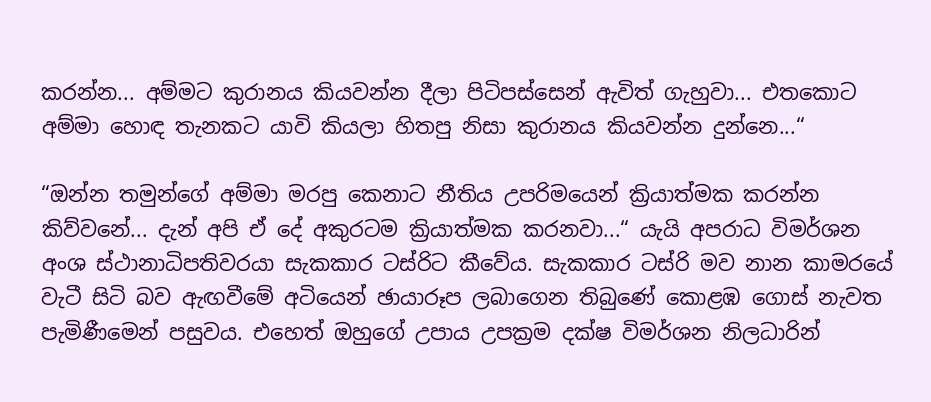කරන්න... අම්මට කුරානය කියවන්න දීලා පිටිපස්සෙන් ඇවිත් ගැහුවා... එතකොට අම්මා හොඳ තැනකට යාවි කියලා හිතපු නිසා කුරානය කියවන්න දුන්නෙ...“

“ඔන්න තමුන්ගේ අම්මා මරපු කෙනාට නීතිය උපරිමයෙන් ක්‍රියාත්මක කරන්න කිව්වනේ... දැන් අපි ඒ දේ අකුරටම ක්‍රියාත්මක කරනවා...“ යැයි අපරාධ විමර්ශන අංශ ස්ථානාධිපතිවරයා සැකකාර ටස්රිට කීවේය. සැකකාර ටස්රි මව නාන කාමරයේ වැටී සිටි බව ඇඟවීමේ අටියෙන් ඡායාරූප ලබාගෙන තිබුණේ කොළඹ ගොස් නැවත පැමිණීමෙන් පසුවය. එහෙත් ඔහුගේ උපාය උපක්‍රම දක්ෂ විමර්ශන නිලධාරින්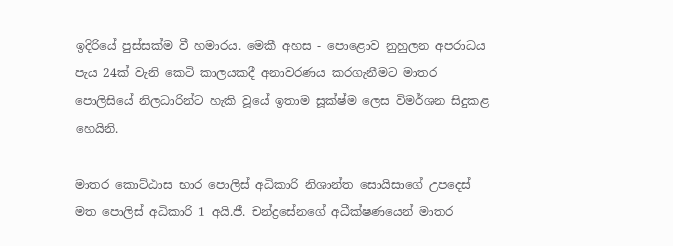ඉදිරියේ පුස්සක්ම වී හමාරය. මෙකී අහස - පොළොව නුහුලන අපරාධය පැය 24ක් වැනි කෙටි කාලයකදී අනාවරණය කරගැනීමට මාතර පොලිසියේ නිලධාරින්ට හැකි වූයේ ඉතාම සූක්ෂ්ම ලෙස විමර්ශන සිදුකළ හෙයිනි.

මාතර කොට්ඨාස භාර පොලිස් අධිකාරි නිශාන්ත සොයිසාගේ උපදෙස් මත පොලිස් අධිකාරි 1 අයි.ජී. චන්ද්‍රසේනගේ අධීක්ෂණයෙන් මාතර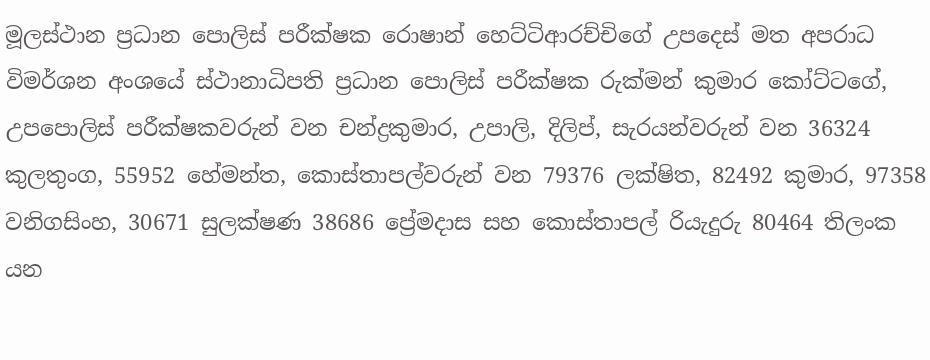මූලස්ථාන ප්‍රධාන පොලිස් පරීක්ෂක රොෂාන් හෙට්ටිආරච්චිගේ උපදෙස් මත අපරාධ විමර්ශන අංශයේ ස්ථානාධිපති ප්‍රධාන පොලිස් පරීක්ෂක රුක්මන් කුමාර කෝට්ටගේ, උපපොලිස් පරීක්ෂකවරුන් වන චන්ද්‍රකුමාර, උපාලි, දිලිප්, සැරයන්වරුන් වන 36324 කුලතුංග, 55952 හේමන්ත, කොස්තාපල්වරුන් වන 79376 ලක්ෂිත, 82492 කුමාර, 97358 වනිගසිංහ, 30671 සුලක්ෂණ 38686 ප්‍රේමදාස සහ කොස්තාපල් රියැදුරු 80464 තිලංක යන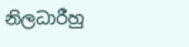නිලධාරීහු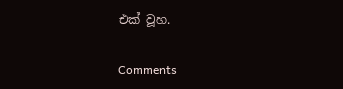එක් වූහ.

Comments